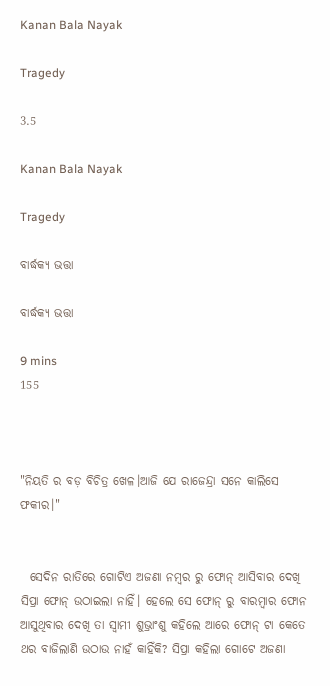Kanan Bala Nayak

Tragedy

3.5

Kanan Bala Nayak

Tragedy

ବାର୍ଦ୍ଧକ୍ଯ ଭତ୍ତା

ବାର୍ଦ୍ଧକ୍ଯ ଭତ୍ତା

9 mins
155



"ନିୟତି ର ବଡ଼ ବିଚିତ୍ର ଖେଳ।ଆଜି ଯେ ରାଜେନ୍ଦ୍ରା ସନେ କାଲିସେ ଫକୀର।"


  ସେଦିନ ରାତିରେ ଗୋଟିଏ ଅଜଣା ନମ୍ବର ରୁ ଫୋନ୍ ଆସିବାର ଦେଖି ସିପ୍ରା ଫୋନ୍ ଉଠାଇଲା ନାହିଁ। ହେଲେ ସେ ଫୋନ୍ ରୁ ବାରମ୍ବାର ଫୋନ ଆସୁଥିବାର ଦେଖି ତା ସ୍ବାମୀ ଶୁଭ୍ରାଂଶୁ କହିଲେ ଆରେ ଫୋନ୍ ଟା କେତେ ଥର ବାଜିଲାଣି ଉଠାଉ ନାହଁ କାହିଁକି? ସିପ୍ରା କହିଲା ଗୋଟେ ଅଜଣା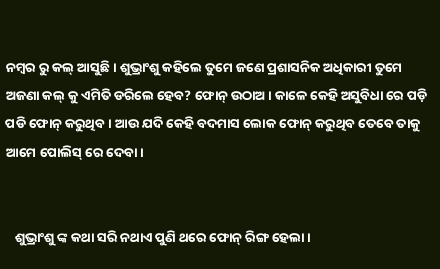ନମ୍ବର ରୁ କଲ୍ ଆସୁଛି। ଶୁଭ୍ରାଂଶୁ କହିଲେ ତୁମେ ଜଣେ ପ୍ରଶାସନିକ ଅଧିକାରୀ ତୁମେ ଅଜଣା କଲ୍ କୁ ଏମିତି ଡରିଲେ ହେବ? ଫୋନ୍ ଉଠାଅ। କାଳେ କେହି ଅସୁବିଧା ରେ ପଡ଼ି ପଡି ଫୋନ୍ କରୁଥିବ। ଆଉ ଯଦି କେହି ବଦମାସ ଲୋକ ଫୋନ୍ କରୁଥିବ ତେବେ ତାକୁ ଆମେ ପୋଲିସ୍ ରେ ଦେବା।


   ଶୁଭ୍ରାଂଶୁ ଙ୍କ କଥା ସରି ନଥାଏ ପୁଣି ଥରେ ଫୋନ୍ ରିଙ୍ଗ ହେଲା।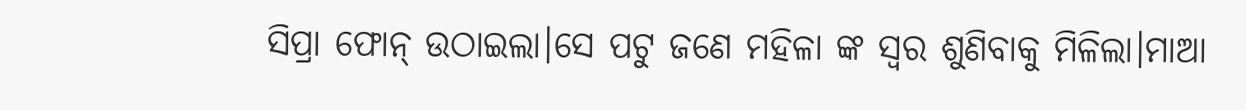ସିପ୍ରା ଫୋନ୍ ଉଠାଇଲା।ସେ ପଟୁ ଜଣେ ମହିଳା ଙ୍କ ସ୍ବର ଶୁଣିବାକୁ ମିଳିଲା।ମାଆ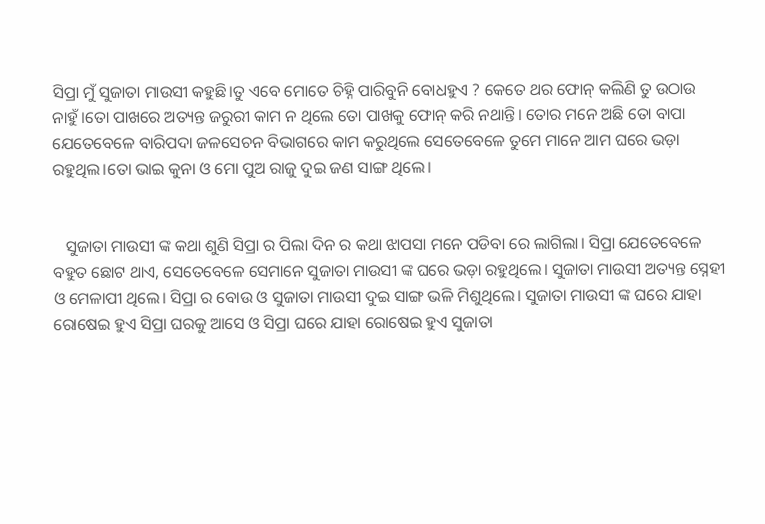ସିପ୍ରା ମୁଁ ସୁଜାତା ମାଉସୀ କହୁଛି।ତୁ ଏବେ ମୋତେ ଚିହ୍ନି ପାରିବୁନି ବୋଧହୁଏ ? କେତେ ଥର ଫୋନ୍ କଲିଣି ତୁ ଉଠାଉ ନାହୁଁ।ତୋ ପାଖରେ ଅତ୍ୟନ୍ତ ଜରୁରୀ କାମ ନ ଥିଲେ ତୋ ପାଖକୁ ଫୋନ୍ କରି ନଥାନ୍ତି। ତୋର ମନେ ଅଛି ତୋ ବାପା ଯେତେବେଳେ ବାରିପଦା ଜଳସେଚନ ବିଭାଗରେ କାମ କରୁଥିଲେ ସେତେବେଳେ ତୁମେ ମାନେ ଆମ ଘରେ ଭଡ଼ା ରହୁଥିଲ।ତୋ ଭାଇ କୁନା ଓ ମୋ ପୁଅ ରାଜୁ ଦୁଇ ଜଣ ସାଙ୍ଗ ଥିଲେ।


   ସୁଜାତା ମାଉସୀ ଙ୍କ କଥା ଶୁଣି ସିପ୍ରା ର ପିଲା ଦିନ ର କଥା ଝାପସା ମନେ ‌ପଡିବା ରେ ଲାଗିଲା। ସିପ୍ରା ଯେତେବେଳେ ବହୁତ ଛୋଟ ଥାଏ, ସେତେବେଳେ ସେମାନେ ସୁଜାତା ମାଉସୀ ଙ୍କ ଘରେ ଭଡ଼ା ରହୁଥିଲେ। ସୁଜାତା ମାଉସୀ ଅତ୍ୟନ୍ତ ସ୍ନେହୀ ଓ ମେଳାପୀ ଥିଲେ। ସିପ୍ରା ର ବୋଉ ଓ ସୁଜାତା ମାଉସୀ ଦୁଇ ସାଙ୍ଗ ଭଳି ମିଶୁଥିଲେ। ସୁଜାତା ମାଉସୀ ଙ୍କ ଘରେ ଯାହା ରୋଷେଇ ହୁଏ ସିପ୍ରା ଘରକୁ ଆସେ ଓ ସିପ୍ରା ଘରେ ଯାହା ରୋଷେଇ ହୁଏ ସୁଜାତା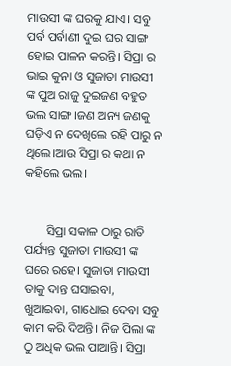ମାଉସୀ ଙ୍କ ଘରକୁ ଯାଏ। ସବୁ ପର୍ବ ପର୍ବାଣୀ ଦୁଇ ଘର ସାଙ୍ଗ ହୋଇ ପାଳନ କରନ୍ତି। ସିପ୍ରା ର ଭାଇ କୁନା ଓ ସୁଜାତା ମାଉସୀ ଙ୍କ ପୁଅ‌ ରାଜୁ ଦୁଇଜଣ ବହୁତ ଭଲ ସାଙ୍ଗ।ଜଣ ଅନ୍ୟ ଜଣକୁ ଘଡ଼ିଏ ନ ଦେଖିଲେ ରହି ପାରୁ ନ ଥିଲେ।ଆଉ ସିପ୍ରା ର କଥା ନ କହିଲେ ଭଲ।


       ସିପ୍ରା ସକାଳ ଠାରୁ ରାତି ପର୍ଯ୍ୟନ୍ତ ସୁଜାତା ମାଉସୀ ଙ୍କ ଘରେ ରହେ। ସୁଜାତା ମାଉସୀ ତାକୁ ଦାନ୍ତ ଘସାଇବା, ଖୁଆଇବା, ଗାଧୋଇ ଦେବା ସବୁ କାମ କରି ଦିଅନ୍ତି। ନିଜ ପିଲା ଙ୍କ ଠୁ ଅଧିକ ଭଲ ପାଆନ୍ତି। ସିପ୍ରା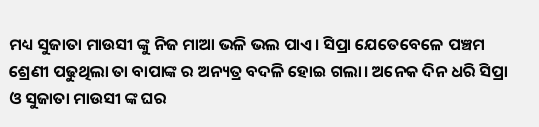ମଧ୍ୟ ସୁଜାତା ମାଉସୀ ଙ୍କୁ ନିଜ ମାଆ ଭଳି ଭଲ ପାଏ। ସିପ୍ରା ଯେତେବେଳେ ‌ପଞ୍ଚମ ଶ୍ରେଣୀ ପଢୁଥିଲା ତା ବାପାଙ୍କ ର ଅନ୍ୟତ୍ର ବଦଳି ହୋଇ ଗଲା। ଅନେକ ଦିନ ଧରି ସିପ୍ରା ଓ ସୁଜାତା ମାଉସୀ ଙ୍କ ଘର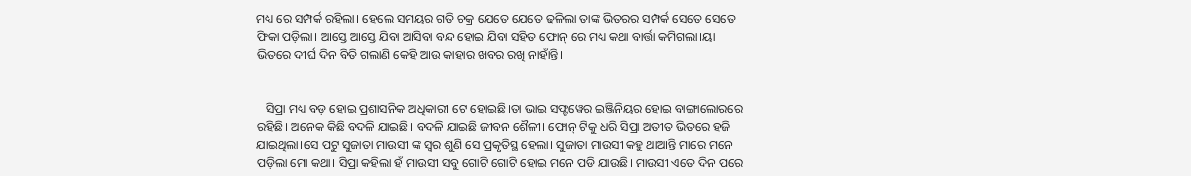ମଧ୍ୟ ରେ ସମ୍ପର୍କ ରହିଲା। ହେଲେ ସମୟର ଗତି ଚକ୍ର ଯେତେ ଯେତେ ଢଳିଲା ତାଙ୍କ ଭିତରର ସମ୍ପର୍କ ସେତେ ସେତେ ଫିକା ପଡ଼ିଲା। ଆସ୍ତେ ଆସ୍ତେ ଯିବା ଆସିବା ବନ୍ଦ ହୋଇ ଯିବା ସହିତ ଫୋନ୍ ରେ ମଧ୍ୟ କଥା ବାର୍ତ୍ତା କମିଗଲା।ୟା ଭିତରେ ଦୀର୍ଘ ଦିନ ବିତି ଗଲାଣି କେହି ଆଉ କାହାର ଖବର ରଖି ନାହାଁନ୍ତି।


   ସିପ୍ରା ମଧ୍ୟ ବଡ଼ ହୋଇ ପ୍ରଶାସନିକ ଅଧିକାରୀ ଟେ ହୋଇଛି।ତା ଭାଇ ସଫ୍ଟୱେର ଇଞ୍ଜିନିୟର ହୋଇ ବାଙ୍ଗାଲୋରରେ ରହିଛି। ଅନେକ କିଛି ବଦଳି ଯାଇଛି। ବଦଳି ଯାଇଛି ଜୀବନ ଶୈଳୀ। ଫୋନ୍ ଟିକୁ ଧରି ସିପ୍ରା ଅତୀତ ଭିତରେ ହଜି ଯାଇଥିଲା।ସେ ପଟୁ ସୁଜାତା ମାଉସୀ ଙ୍କ ସ୍ବର ଶୁଣି ସେ ପ୍ରକୃତିସ୍ଥ ହେଲା। ସୁଜାତା ମାଉସୀ କହୁ ଥାଆନ୍ତି ମାରେ ମନେ ପଡ଼ିଲା ମୋ କଥା। ସିପ୍ରା କହିଲା ହଁ ମାଉସୀ ସବୁ ଗୋଟି ଗୋଟି ହୋଇ ମନେ ପଡି ଯାଉଛି। ମାଉସୀ ଏତେ ଦିନ ପରେ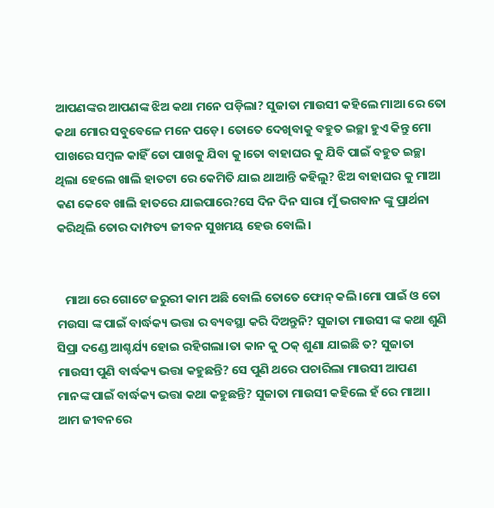ଆପଣଙ୍କର ଆପଣଙ୍କ ଝିଅ କଥା ମନେ ପଡ଼ିଲା? ସୁଜାତା ମାଉସୀ କହିଲେ ମାଆ ରେ ତୋ କଥା ମୋର ସବୁବେଳେ ମନେ ପଡ଼େ। ତୋତେ ଦେଖିବାକୁ ବହୁତ ଇଚ୍ଛା ହୁଏ କିନ୍ତୁ ମୋ ପାଖରେ ସମ୍ବଳ କାହିଁ ତୋ ପାଖକୁ ଯିବା କୁ।ତୋ ବାହାଘର କୁ ଯିବି ପାଇଁ ବହୁତ ଇଚ୍ଛା ଥିଲା ହେଲେ ଖାଲି ହାତଟା ରେ କେମିତି ଯାଇ ଥାଆନ୍ତି କହିଲୁ? ଝିଅ ବାହାଘର କୁ ମାଆ କଣ କେବେ ଖାଲି ହାତରେ ଯାଇପାରେ?ସେ ଦିନ ଦିନ ସାରା ମୁଁ ଭଗବାନ ଙ୍କୁ ପ୍ରାର୍ଥନା କରିଥିଲି ତୋର ଦାମ୍ପତ୍ୟ ଜୀବନ ସୁଖମୟ ହେଉ ବୋଲି।


   ମାଆ ରେ ଗୋଟେ ଜରୁରୀ କାମ ଅଛି ବୋଲି ତୋତେ ଫୋନ୍ କଲି।ମୋ ପାଇଁ ଓ ତୋ ମଉସା ଙ୍କ ପାଇଁ ବାର୍ଦ୍ଧକ୍ୟ ଭତ୍ତା ର ବ୍ୟବସ୍ଥା କରି ଦିଅନ୍ତୁନି? ସୁଜାତା ମାଉସୀ ଙ୍କ କଥା ଶୁଣି ସିପ୍ରା ଦଣ୍ଡେ ଆଶ୍ଚର୍ଯ୍ୟ ହୋଇ ରହିଗଲା।ତା କାନ କୁ ଠକ୍ ଶୁଣା ଯାଇଛି ତ? ସୁଜାତା ମାଉସୀ ପୁଣି ବାର୍ଦ୍ଧକ୍ୟ ଭତ୍ତା କହୁଛନ୍ତି? ସେ ପୁଣି ଥରେ ପଚାରିଲା ମାଉସୀ ଆପଣ ମାନଙ୍କ ପାଇଁ ବାର୍ଦ୍ଧକ୍ୟ ଭତ୍ତା କଥା କହୁଛନ୍ତି? ସୁଜାତା ମାଉସୀ କହିଲେ ହଁ ରେ ମାଆ। ଆମ ଜୀବନରେ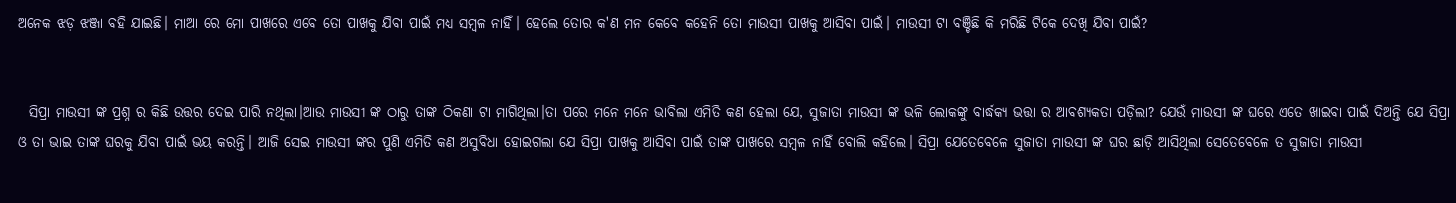ଅନେକ ଝଡ଼ ଝଞ୍ଜା ବହି ଯାଇଛି। ମାଆ ରେ ମୋ ପାଖରେ ଏବେ ତୋ ପାଖକୁ ଯିବା ପାଇଁ ମଧ୍ୟ ସମ୍ବଳ ନାହିଁ। ହେଲେ ତୋର କ'ଣ ମନ କେବେ କହେନି ତୋ ମାଉସୀ ପାଖକୁ ଆସିବା ପାଇଁ। ମାଉସୀ ଟା ବଞ୍ଚିଛି କି ମରିଛି ଟିକେ ଦେଖି ଯିବା ପାଇଁ?


  ସିପ୍ରା ମାଉସୀ ଙ୍କ ପ୍ରଶ୍ନ ର‌ କିଛି ଉତ୍ତର ଦେଇ ପାରି ନଥିଲା।ଆଉ ମାଉସୀ ଙ୍କ ଠାରୁ ତାଙ୍କ ଠିକଣା ଟା ମାଗିଥିଲା।ତା ପରେ ମନେ ମନେ ଭାବିଲା ଏମିତି କଣ ହେଲା ଯେ, ସୁଜାତା ମାଉସୀ ଙ୍କ ଭଳି ଲୋକଙ୍କୁ ବାର୍ଦ୍ଧକ୍ୟ ଭତ୍ତା ର ଆବଶ୍ୟକତା ପଡ଼ିଲା? ଯେଉଁ ମାଉସୀ ଙ୍କ ଘରେ ଏତେ ଖାଇବା ପାଇଁ ଦିଅନ୍ତି ଯେ ସିପ୍ରା ଓ ତା ଭାଇ ତାଙ୍କ ଘରକୁ ଯିବା ପାଇଁ ଭୟ କରନ୍ତି। ଆଜି ସେଇ ମାଉସୀ ଙ୍କର ପୁଣି ଏମିତି କଣ ଅସୁବିଧା ହୋଇଗଲା ଯେ ସିପ୍ରା ପାଖକୁ ଆସିବା ପାଇଁ ତାଙ୍କ ପାଖରେ ସମ୍ବଳ ନାହିଁ ବୋଲି କହିଲେ। ସିପ୍ରା ଯେତେବେଳେ ସୁଜାତା ମାଉସୀ ଙ୍କ ଘର ଛାଡ଼ି ଆସିଥିଲା ସେତେବେଳେ ତ ସୁଜାତା ମାଉସୀ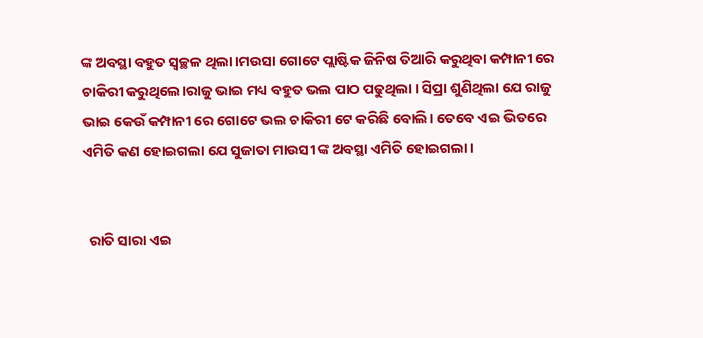ଙ୍କ ଅବସ୍ଥା ବହୁତ ସ୍ୱଚ୍ଛଳ ଥିଲା।ମଉସା ଗୋଟେ ପ୍ଲାଷ୍ଟିକ ଜିନିଷ ତିଆରି କରୁଥିବା କମ୍ପାନୀ ରେ ଚାକିରୀ କରୁଥିଲେ।ରାଜୁ ଭାଇ ମଧ୍ୟ ବହୁତ ଭଲ ପାଠ ପଢୁଥିଲା । ସିପ୍ରା ଶୁଣିଥିଲା ଯେ ରାଜୁ ଭାଇ କେଉଁ କମ୍ପାନୀ ରେ ଗୋଟେ ଭଲ ଚାକିରୀ ଟେ କରିଛି ବୋଲି। ତେବେ ଏଇ ଭିତରେ ଏମିତି କଣ ହୋଇଗଲା ଯେ ସୁଜାତା ମାଉସୀ ଙ୍କ ଅବସ୍ଥା ଏମିତି ହୋଇଗଲା।


  ରାତି ସାରା ଏଇ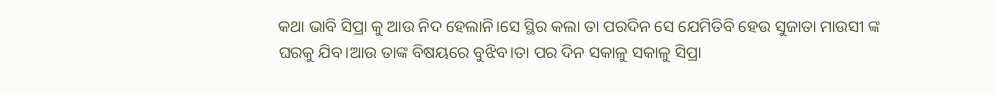କଥା ଭାବି ସିପ୍ରା କୁ ଆଉ ନିଦ ହେଲାନି।ସେ ସ୍ଥିର କଲା ତା ପରଦିନ ସେ ଯେମିତିବି ହେଉ ସୁଜାତା ମାଉସୀ ଙ୍କ ଘରକୁ ଯିବ।ଆଉ ତାଙ୍କ ବିଷୟରେ ବୁଝିବ।ତା ପର ଦିନ ସକାଳୁ ସକାଳୁ ସିପ୍ରା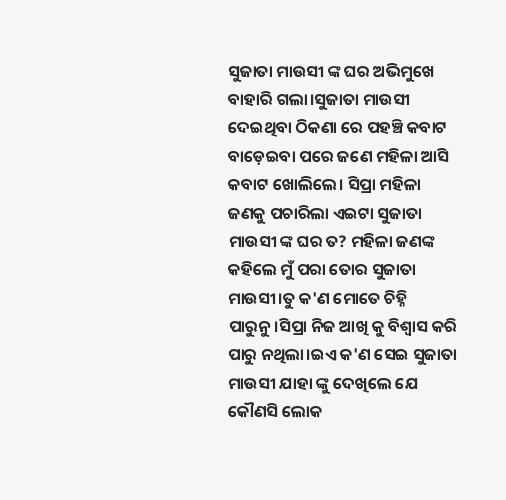ସୁଜାତା ମାଉସୀ ଙ୍କ ଘର ଅଭିମୁଖେ ବାହାରି ଗଲା।ସୁଜାତା ମାଉସୀ ଦେଇଥିବା ଠିକଣା ରେ ପହଞ୍ଚି କବାଟ ବାଡ଼େଇବା ପରେ ଜଣେ ମହିଳା ଆସି କବାଟ ଖୋଲିଲେ। ସିପ୍ରା ମହିଳା ଜଣକୁ ପଚାରିଲା ଏଇଟା ସୁଜାତା ମାଉସୀ ଙ୍କ ଘର ତ? ମହିଳା ଜଣଙ୍କ କହିଲେ ମୁଁ ପରା ତୋର ସୁଜାତା ମାଉସୀ।ତୁ କ'ଣ ମୋତେ ଚିହ୍ନି ପାରୁନୁ।ସିପ୍ରା ନିଜ ଆଖି କୁ ବିଶ୍ୱାସ କରି ପାରୁ ନଥିଲା।ଇଏ କ'ଣ ସେଇ ସୁଜାତା ମାଉସୀ ଯାହା ଙ୍କୁ ଦେଖିଲେ ଯେ କୌଣସି ଲୋକ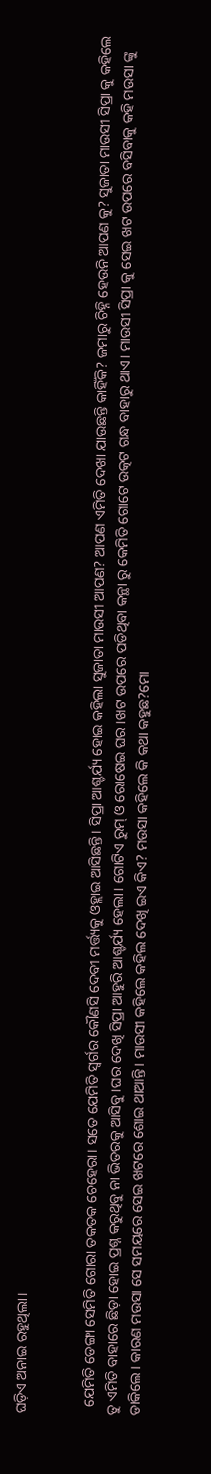ଘଡ଼ିଏ ଅନାଇ ରହୁଥିଲା।


  ଯେମିତି ଡେଙ୍ଗା ସେମିତି ଗୋରା ତକତକ ଚେହେରା। ସତେ ଯେମିତି ସ୍ବର୍ଗର କୌଣସି ଦେବୀ ମର୍ତ୍ତ୍ୟକୁ ଓହ୍ଲାଇ ଆସିଛନ୍ତି। ସିପ୍ରା ଆଶ୍ଚର୍ଯ୍ୟ ହୋଇ କହିଲା ସୁଜାତା ମାଉସୀ ଆପଣ? ଆପଣ ଏମିତି ଦେଖା ଯାଉଛନ୍ତି କାହିଁକି? ଜମାରୁ ଚିହ୍ନି ହେଉନି ଆପଣ କୁ? ସୁଜାତା ମାଉସୀ ସିପ୍ରା କୁ କହିଲେ ତୁ ଏମିତି ବାହାରେ ଛିଡ଼ା ହୋଇ ପ୍ରଶ୍ନ କରୁଥିବୁ ନା ଭିତରକୁ ଆସିବୁ।ଘର ଦେଖି ସିପ୍ରା ଆହୁରି ଆଶ୍ଚର୍ଯ୍ୟ ହେଲା। ଗୋଟିଏ ରୁମ୍ ଓ ରୋଷେଇ ଘର।ଖଟ ଉପରେ ‌ପଡିଥିବା‌ କନ୍ଥା ରୁ କେମିତି ଗୋଟେ ଉତ୍କଟ ଗନ୍ଧ ବାହାରୁ ଥାଏ। ମାଉସୀ ସିପ୍ରା କୁ ସେଇ ଖଟ ଉପରେ ବସିବାକୁ କହି ମଉସା ଙ୍କୁ ଡାକିଲେ। ‌କାରଣ ମଉସା ସେ ସମୟରେ ସେଇ ଖଟରେ ‌ଶୋଇ ଥାଆନ୍ତି। ମାଉସୀ କହିଲେ କହିଲ ଦେଖି ଇଏ କିଏ? ମଉସା କହିଲେ କି କଥା କହୁଛ?ମୋ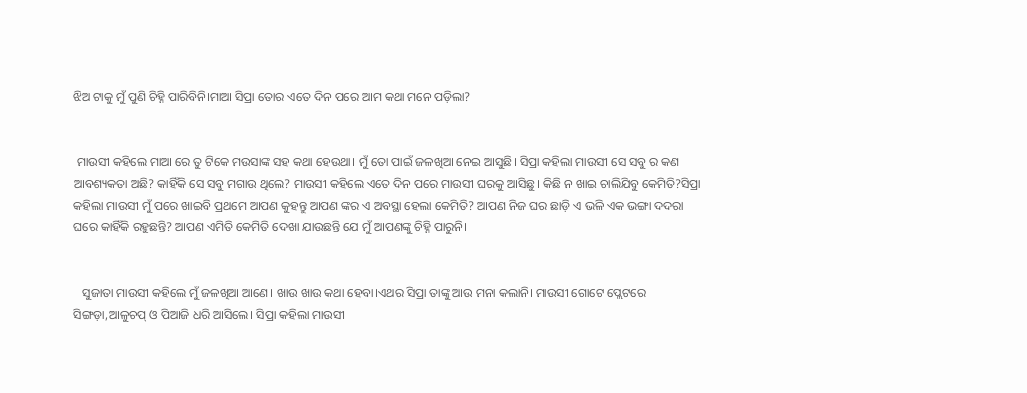ଝିଅ ଟାକୁ ମୁଁ ପୁଣି ଚିହ୍ନି ପାରିବିନି।ମାଆ ସିପ୍ରା ତୋର ଏତେ ଦିନ ପରେ ଆମ କଥା ମନେ ପଡ଼ିଲା?


 ମାଉସୀ କହିଲେ ମାଆ ରେ ତୁ ଟିକେ ମଉସାଙ୍କ ସହ କଥା ହେଉଥା‌। ମୁଁ ତୋ ପାଇଁ ଜଳଖିଆ ନେଇ ଆସୁଛି। ସିପ୍ରା କହିଲା ମାଉସୀ ସେ ସବୁ ର କଣ ଆବଶ୍ୟକତା ଅଛି? କାହିଁକି ସେ ସବୁ ମଗାଉ ଥିଲେ? ମାଉସୀ କହିଲେ ଏତେ ଦିନ ପରେ ମାଉସୀ ଘରକୁ ଆସିଛୁ। କିଛି ନ ଖାଇ ଚାଲିଯିବୁ କେମିତି?ସିପ୍ରା କହିଲା ମାଉସୀ ମୁଁ ପରେ ଖାଇବି ପ୍ରଥମେ ଆପଣ କୁହନ୍ତୁ ଆପଣ ଙ୍କର ଏ ଅବସ୍ଥା ହେଲା କେମିତି? ଆପଣ ନିଜ ଘର ଛାଡ଼ି ଏ ଭଳି ଏକ ଭଙ୍ଗା ଦଦରା ଘରେ କାହିଁକି ରହୁଛନ୍ତି? ଆପଣ ଏମିତି କେମିତି ଦେଖା ଯାଉଛନ୍ତି ଯେ ମୁଁ ଆପଣଙ୍କୁ ଚିହ୍ନି ପାରୁନି।


   ସୁଜାତା ମାଉସୀ କହିଲେ ମୁଁ ଜଳଖିଆ ଆଣେ। ଖାଉ ଖାଉ କଥା ହେବା।ଏଥର ସିପ୍ରା ତାଙ୍କୁ ଆଉ ମନା କଲାନି। ମାଉସୀ ‌ଗୋଟେ ପ୍ଲେଟରେ ସିଙ୍ଗଡ଼ା,ଆଳୁଚପ୍ ଓ ପିଆଜି ଧରି ଆସିଲେ। ସିପ୍ରା କହିଲା ମାଉସୀ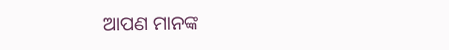ଆପଣ ମାନଙ୍କ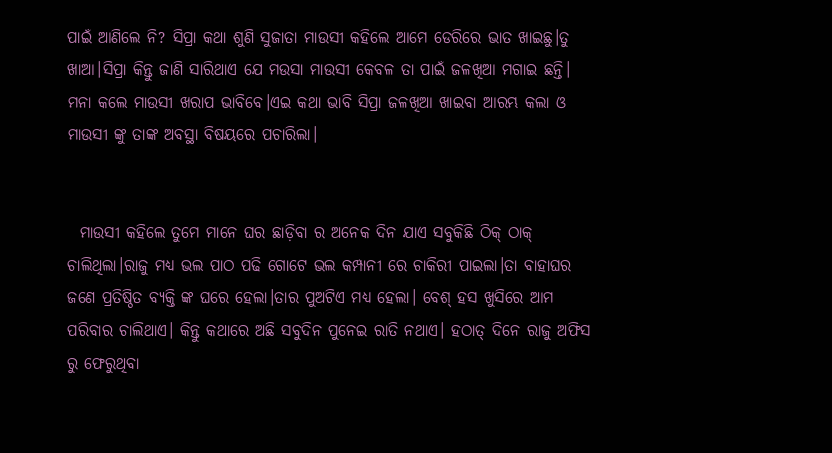ପାଇଁ ଆଣିଲେ ନି? ସିପ୍ରା କଥା ଶୁଣି ସୁଜାତା ମାଉସୀ କହିଲେ ଆମେ ଡେରିରେ ଭାତ ଖାଇଛୁ।ତୁ ଖାଆ।ସିପ୍ରା କିନ୍ତୁ ଜାଣି ସାରିଥାଏ ଯେ ମଉସା ମାଉସୀ କେବଳ ତା ପାଇଁ ଜଳଖିଆ ମଗାଇ ଛନ୍ତି। ମନା କଲେ ମାଉସୀ ଖରାପ ଭାବିବେ।ଏଇ କଥା ଭାବି ସିପ୍ରା ଜଳଖିଆ ଖାଇବା ଆରମ୍ଭ କଲା ଓ ମାଉସୀ ଙ୍କୁ ତାଙ୍କ ଅବସ୍ଥା ବିଷୟରେ ପଚାରିଲା।


  ମାଉସୀ କହିଲେ ତୁମେ ମାନେ ଘର ଛାଡ଼ିବା ର ଅନେକ ଦିନ ଯାଏ ସବୁକିଛି ଠିକ୍ ଠାକ୍ ଚାଲିଥିଲା।ରାଜୁ ମଧ୍ୟ ଭଲ ପାଠ ‌ପଢି ଗୋଟେ ଭଲ କମ୍ପାନୀ ରେ‌ ଚାକିରୀ ପାଇଲା।ତା ବାହାଘର ଜଣେ ପ୍ରତିଷ୍ଠିତ ବ୍ୟକ୍ତି ଙ୍କ ଘରେ ହେଲା।ତାର ପୁଅଟିଏ ମଧ୍ୟ ହେଲା। ବେଶ୍ ହସ ଖୁସିରେ ଆମ ପରିବାର ଚାଲିଥାଏ। କିନ୍ତୁ କଥାରେ ଅଛି ସବୁଦିନ ପୁନେଇ ରାତି ନଥାଏ। ହଠାତ୍ ଦିନେ ରାଜୁ ଅଫିସ ରୁ ଫେରୁଥିବା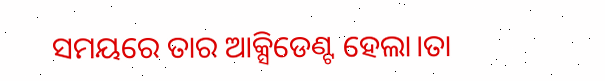ସମୟରେ ତାର ଆକ୍ସିଡେଣ୍ଟ ହେଲା।ତା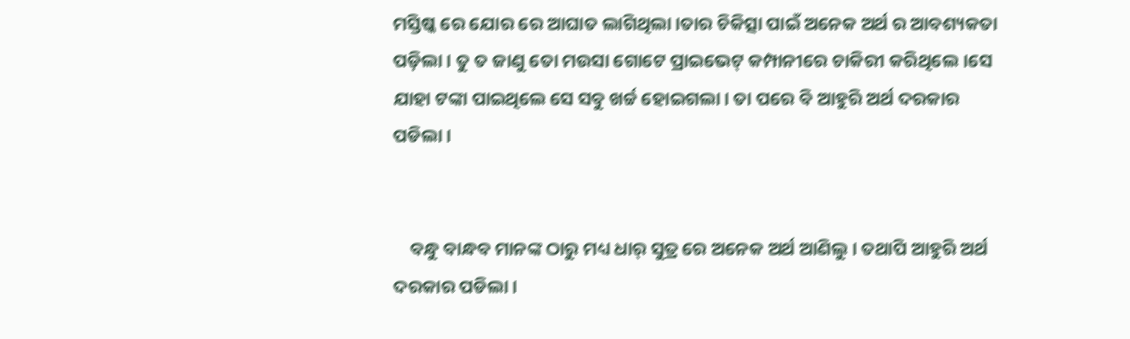ମସ୍ତିଷ୍କ ରେ ଯୋର ରେ ଆଘାତ ଲାଗିଥିଲା।ତାର ଚିକିତ୍ସା ପାଇଁ ଅନେକ ଅର୍ଥ ର ଆବଶ୍ୟକତା ପଡ଼ିଲା। ତୁ ତ ଜାଣୁ ତୋ ମଉସା ଗୋଟେ ପ୍ରାଇଭେଟ୍ କମ୍ପାନୀରେ ଚାକିରୀ କରିଥିଲେ।ସେ ଯାହା ଟଙ୍କା ପାଇଥିଲେ ସେ ସବୁ ଖର୍ଚ୍ଚ ହୋଇଗଲା। ତା ପରେ ବି ଆହୁରି ଅର୍ଥ ଦରକାର ପଡିଲା।


    ବନ୍ଧୁ ବାନ୍ଧବ ମାନଙ୍କ ଠାରୁ ମଧ୍ୟ ଧାର୍ ସୁତ୍ର ରେ ଅନେକ ଅର୍ଥ ଆଣିଲୁ। ତଥାପି ଆହୁରି ଅର୍ଥ ଦରକାର ପଡିଲା।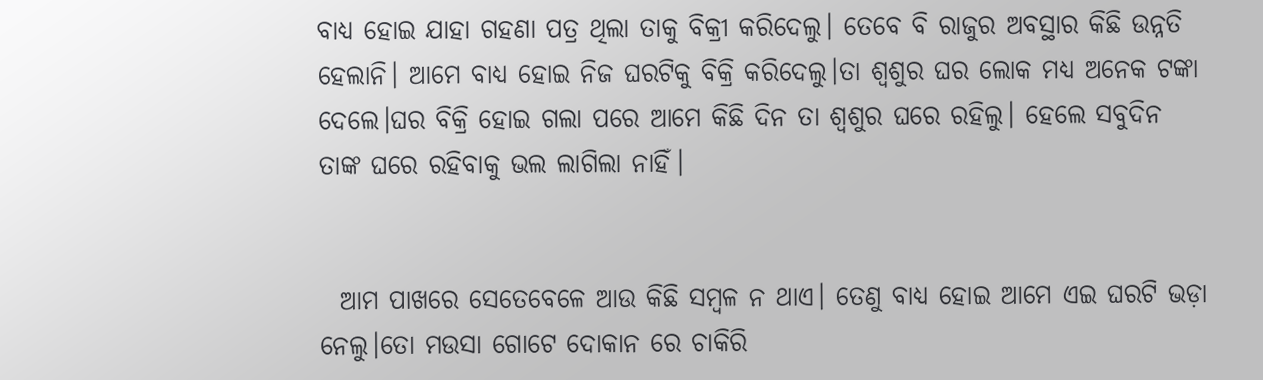ବାଧ୍ୟ ହୋଇ ଯାହା ଗହଣା ପତ୍ର ଥିଲା ତାକୁ ବିକ୍ରୀ କରିଦେଲୁ। ତେବେ ବି ରାଜୁର ଅବସ୍ଥାର କିଛି ଉନ୍ନତି ହେଲାନି। ଆମେ ବାଧ୍ୟ ହୋଇ ନିଜ ଘରଟିକୁ ବିକ୍ରି କରିଦେଲୁ।ତା ଶ୍ବଶୁର ଘର ଲୋକ ମଧ୍ୟ ଅନେକ ଟଙ୍କା ଦେଲେ।ଘର ବିକ୍ରି ହୋଇ ଗଲା ପରେ ଆମେ କିଛି ଦିନ ତା ଶ୍ବଶୁର ଘରେ ରହିଲୁ। ହେଲେ ସବୁଦିନ ତାଙ୍କ ଘରେ ରହିବାକୁ ଭଲ ଲାଗିଲା ନାହିଁ।


  ଆମ ପାଖରେ ସେତେବେଳେ ଆଉ କିଛି ସମ୍ବଳ ନ ଥାଏ। ତେଣୁ ବାଧ୍ୟ ହୋଇ ଆମେ ଏଇ ଘରଟି ଭଡ଼ା ନେଲୁ।ତୋ ମଉସା ଗୋଟେ ଦୋକାନ ରେ ଚାକିରି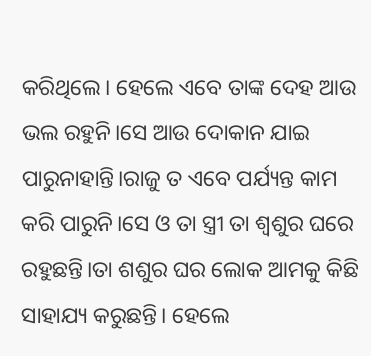କରିଥିଲେ। ହେଲେ ଏବେ ତାଙ୍କ ଦେହ ଆଉ ଭଲ ରହୁନି।ସେ ଆଉ ଦୋକାନ ଯାଇ ପାରୁନାହାନ୍ତି।ରାଜୁ ତ ଏବେ ପର୍ଯ୍ୟନ୍ତ କାମ କରି ପାରୁନି।ସେ ଓ ତା ସ୍ତ୍ରୀ ତା ଶ୍ବଶୁର ଘରେ ରହୁଛନ୍ତି।ତା ଶଶୁର ଘର ଲୋକ ଆମକୁ କିଛି ସାହାଯ୍ୟ କରୁଛନ୍ତି। ହେଲେ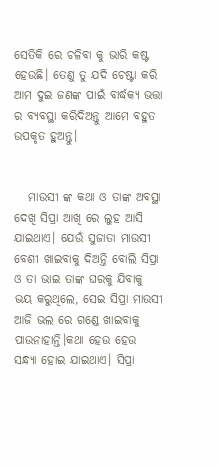ସେତିକି ରେ ଚଳିବା କୁ ଭାରି କଷ୍ଟ ହେଉଛି। ତେଣୁ ତୁ ଯଦି ଚେଷ୍ଟା କରି ଆମ ଦୁଇ ଜଣଙ୍କ ପାଇଁ ବାର୍ଦ୍ଧକ୍ୟ ଭତ୍ତା ର ବ୍ୟବସ୍ଥା କରିଦିଅନ୍ତୁ ଆମେ ବହୁତ ଉପକୃତ ହୁଅନ୍ତୁ।


   ମାଉସୀ ଙ୍କ କଥା ଓ ତାଙ୍କ ଅବସ୍ଥା ଦେଖି ସିପ୍ରା ଆଖି ରେ ଲୁହ ଆସି ଯାଇଥାଏ। ଯେଉଁ ସୁଜାତା ମାଉସୀ ବେଶୀ ଖାଇବାକୁ ଦିଅନ୍ତି ବୋଲି ସିପ୍ରା ଓ ତା ଭାଇ ତାଙ୍କ ଘରକୁ ‌ଯିବାକୁ ଭୟ କରୁଥିଲେ, ସେଇ ସିପ୍ରା ମାଉସୀ ଆଜି ଭଲ ରେ‌ ଗଣ୍ଡେ ଖାଇବାକୁ ପାଉନାହାନ୍ତି।କଥା ହେଉ ହେଉ ସନ୍ଧ୍ୟା ହୋଇ ଯାଇଥାଏ। ସିପ୍ରା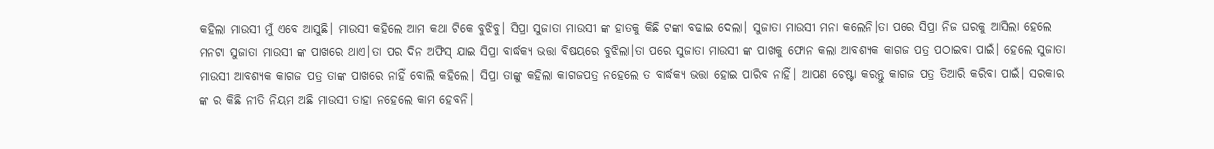କହିଲା ମାଉସୀ ମୁଁ ଏବେ ଆସୁଛି। ମାଉସୀ କହିଲେ ଆମ କଥା ଟିକେ ବୁଝିବୁ। ସିପ୍ରା ସୁଜାତା ମାଉସୀ ଙ୍କ ହାତକୁ କିଛି ଟଙ୍କା ବଢାଇ ଦେଲା। ସୁଜାତା ମାଉସୀ ମନା କଲେନି।ତା ପରେ ସିପ୍ରା ନିଜ ଘରକୁ ଆସିଲା ହେଲେ ମନଟା ସୁଜାତା ମାଉସୀ ଙ୍କ ପାଖରେ ଥାଏ।ତା ପର ଦିନ ଅଫିସ୍ ଯାଇ ସିପ୍ରା ବାର୍ଦ୍ଧକ୍ୟ ଭତ୍ତା ବିଷୟରେ ବୁଝିଲା।ତା ପରେ ସୁଜାତା ମାଉସୀ ଙ୍କ ପାଖକୁ ଫୋନ କଲା ଆବଶ୍ୟକ କାଗଜ ପତ୍ର ପଠାଇବା ପାଇଁ। ହେଲେ ସୁଜାତା ମାଉସୀ ଆବଶ୍ୟକ କାଗଜ ପତ୍ର ତାଙ୍କ ପାଖରେ ନାହିଁ ବୋଲି କହିଲେ। ସିପ୍ରା ତାଙ୍କୁ କହିଲା କାଗଜପତ୍ର ନହେଲେ ତ ବାର୍ଦ୍ଧକ୍ୟ ଭତ୍ତା ହୋଇ ପାରିବ ନାହିଁ। ଆପଣ ଚେଷ୍ଟା କରନ୍ତୁ କାଗଜ ପତ୍ର ତିଆରି କରିବା ପାଇଁ। ସରକାର ଙ୍କ ର କିଛି ନୀତି ନିୟମ ଅଛି ମାଉସୀ ତାହା ନହେଲେ କାମ ହେବନି।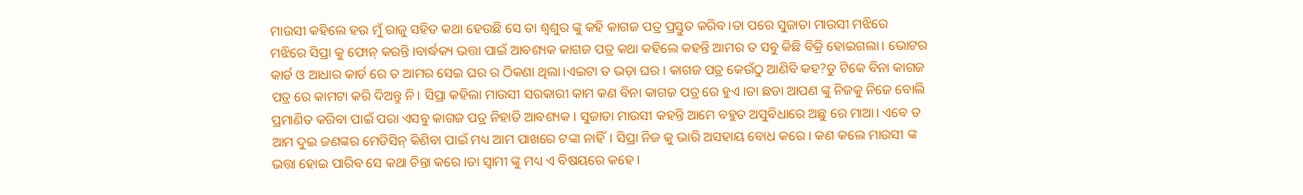ମାଉସୀ କହିଲେ ହଉ ମୁଁ ରାଜୁ ସହିତ କଥା ହେଉଛି ସେ ତା ଶ୍ବଶୁର ଙ୍କୁ କହି କାଗଜ ପତ୍ର ପ୍ରସ୍ତୁତ କରିବ।ତା ପରେ ସୁଜାତା ମାଉସୀ ମଝିରେ ମଝିରେ ‌ସିପ୍ରା କୁ ଫୋନ୍ କରନ୍ତି।ବାର୍ଦ୍ଧକ୍ୟ ଭତ୍ତା ପାଇଁ ଆବଶ୍ୟକ କାଗଜ ପତ୍ର କଥା କହିଲେ କହନ୍ତି ଆମର ତ ସବୁ କିଛି ବିକ୍ରି ହୋଇଗଲା। ଭୋଟର କାର୍ଡ ଓ ଆଧାର କାର୍ଡ ରେ ତ ଆମର ସେଇ ଘର ର ଠିକଣା ଥିଲା।ଏଇଟା ତ ଭଡ଼ା ଘର। କାଗଜ ପତ୍ର କେଉଁଠୁ ଆଣିବି କହ?ତୁ ଟିକେ ବିନା କାଗଜ ପତ୍ର ରେ କାମଟା କରି ଦିଅନ୍ତୁ ନି। ସିପ୍ରା କହିଲା ମାଉସୀ ସରକାରୀ କାମ କଣ ବିନା କାଗଜ ପତ୍ର ରେ ହୁଏ।ତା ଛଡା ଆପଣ ଙ୍କୁ ନିଜକୁ ନିଜେ ବୋଲି ପ୍ରମାଣିତ କରିବା ପାଇଁ ପରା ଏସବୁ କାଗଜ ପତ୍ର ନିହାତି ଆବଶ୍ୟକ। ସୁଜାତା ମାଉସୀ କହନ୍ତି ଆମେ ବହୁତ ଅସୁବିଧାରେ ଅଛୁ ରେ ମାଆ। ଏବେ ତ ଆମ ଦୁଇ ଜଣଙ୍କର ମେଡିସିନ୍ କିଣିବା ପାଇଁ ମଧ୍ୟ ଆମ ପାଖରେ ଟଙ୍କା ନାହିଁ। ସିପ୍ରା ନିଜ କୁ ଭାରି ଅସହାୟ ବୋଧ‌‌ କରେ। କଣ କଲେ ମାଉସୀ ଙ୍କ ଭତ୍ତା ହୋଇ ପାରିବ ସେ କଥା ଚିନ୍ତା କରେ।ତା ସ୍ବାମୀ ଙ୍କୁ ମଧ୍ୟ ଏ ବିଷୟରେ କହେ।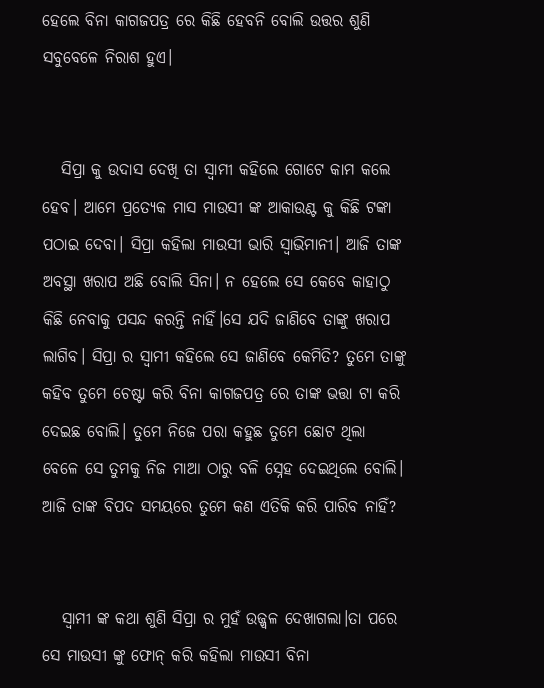ହେଲେ ବିନା କାଗଜପତ୍ର ରେ କିଛି ହେବନି ବୋଲି ଉତ୍ତର ଶୁଣି ସବୁବେଳେ ନିରାଶ ହୁଏ।


   ସିପ୍ରା କୁ ଉଦାସ ଦେଖି ତା ସ୍ବାମୀ କହିଲେ ଗୋଟେ କାମ କଲେ ହେବ। ଆମେ ପ୍ରତ୍ୟେକ ମାସ ମାଉସୀ ଙ୍କ ଆକାଉଣ୍ଟ କୁ କିଛି ଟଙ୍କା ପଠାଇ ଦେବା। ସିପ୍ରା କହିଲା ମାଉସୀ ଭାରି ସ୍ଵାଭିମାନୀ। ଆଜି ତାଙ୍କ ଅବସ୍ଥା ଖରାପ ଅଛି ବୋଲି ସିନା। ନ ହେଲେ ସେ କେବେ କାହାଠୁ କିଛି ନେବାକୁ ପସନ୍ଦ କରନ୍ତି ନାହିଁ।ସେ ଯଦି ଜାଣିବେ ତାଙ୍କୁ ଖରାପ ଲାଗିବ। ସିପ୍ରା ର ସ୍ବାମୀ କହିଲେ ସେ ଜାଣିବେ କେମିତି? ତୁମେ ତାଙ୍କୁ କହିବ ତୁମେ ଚେଷ୍ଟା କରି ବିନା କାଗଜପତ୍ର ରେ ତାଙ୍କ ଭତ୍ତା ଟା କରି ଦେଇଛ ବୋଲି। ତୁମେ ନିଜେ ପରା କହୁଛ ତୁମେ ଛୋଟ ଥିଲା ବେଳେ ସେ ତୁମକୁ ନିଜ ମାଆ ଠାରୁ ବଳି ସ୍ନେହ ଦେଇଥିଲେ ବୋଲି। ଆଜି ତାଙ୍କ ବିପଦ ସମୟରେ ତୁମେ କଣ ଏତିକି କରି ପାରିବ ନାହିଁ?


   ସ୍ବାମୀ ଙ୍କ କଥା ଶୁଣି ସିପ୍ରା ର ମୁହଁ ଉଜ୍ଜ୍ବଳ ଦେଖାଗଲା।ତା ପରେ ସେ ମାଉସୀ ଙ୍କୁ ଫୋନ୍ କରି କହିଲା ମାଉସୀ ବିନା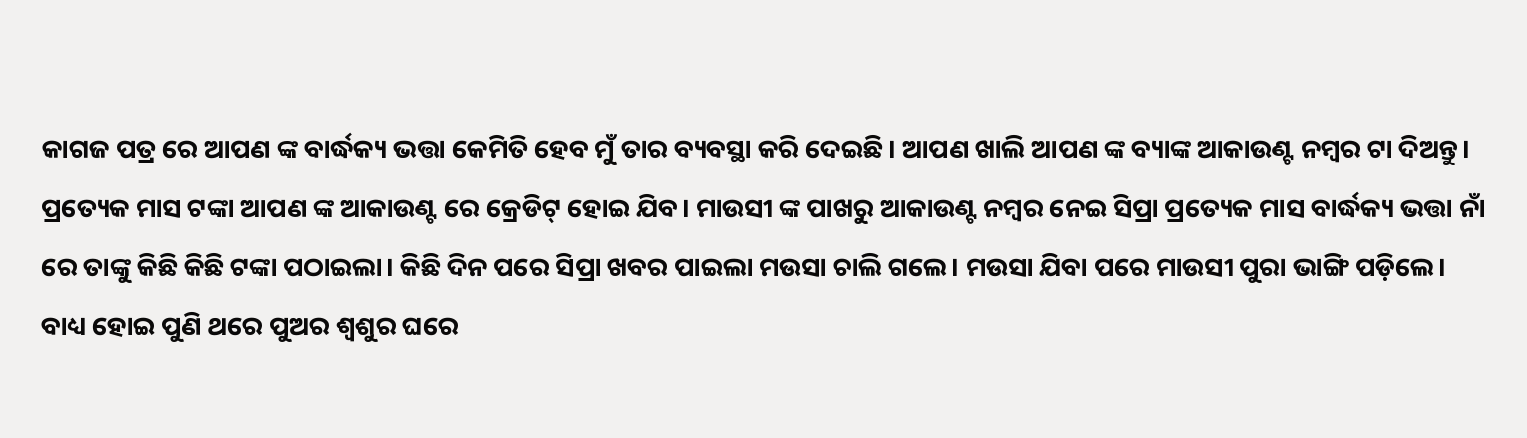କାଗଜ ପତ୍ର ରେ ଆପଣ ଙ୍କ ବାର୍ଦ୍ଧକ୍ୟ ଭତ୍ତା କେମିତି ହେବ ମୁଁ ତାର ବ୍ୟବସ୍ଥା କରି ଦେଇଛି। ଆପଣ ଖାଲି ‌ଆପଣ ଙ୍କ ବ୍ୟାଙ୍କ ଆକାଉଣ୍ଟ ନମ୍ବର ଟା ଦିଅନ୍ତୁ। ପ୍ରତ୍ୟେକ ମାସ ଟଙ୍କା ଆପଣ ଙ୍କ ଆକାଉଣ୍ଟ ରେ କ୍ରେଡିଟ୍ ହୋଇ ଯିବ। ମାଉସୀ ଙ୍କ ପାଖରୁ ଆକାଉଣ୍ଟ ନମ୍ବର ନେଇ ସିପ୍ରା ପ୍ରତ୍ୟେକ ମାସ ବାର୍ଦ୍ଧକ୍ୟ ଭତ୍ତା ନାଁ ରେ ତାଙ୍କୁ କିଛି କିଛି ଟଙ୍କା ପଠାଇଲା। କିଛି ଦିନ ପରେ ସିପ୍ରା ଖବର ପାଇଲା ମଉସା ଚାଲି ଗଲେ। ମଉସା ଯିବା ପରେ ମାଉସୀ ପୁରା ଭାଙ୍ଗି ପଡ଼ିଲେ। ବାଧ୍ୟ ହୋଇ ପୁଣି ଥରେ ପୁଅର ଶ୍ବଶୁର ଘରେ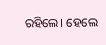ରହିଲେ। ହେଲେ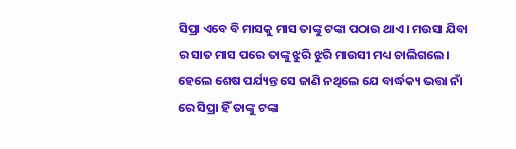ସିପ୍ରା ଏବେ ବି ମାସକୁ ମାସ ତାଙ୍କୁ ଟଙ୍କା ପଠାଉ ଥାଏ। ମଉସା ଯିବା ର ସାତ ମାସ ପରେ ତାଙ୍କୁ ଝୁରି ଝୁରି ମାଉସୀ ମଧ୍ୟ ଚାଲିଗଲେ। ହେଲେ ଶେଷ ପର୍ଯ୍ୟନ୍ତ ସେ ଜାଣି ନଥିଲେ ଯେ ବାର୍ଦ୍ଧକ୍ୟ ଭତ୍ତା ନାଁ ରେ ସିପ୍ରା ହିଁ ତାଙ୍କୁ ଟଙ୍କା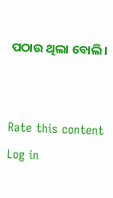ପଠାଉ ଥିଲା ବୋଲି।


Rate this content
Log in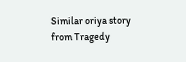Similar oriya story from Tragedy